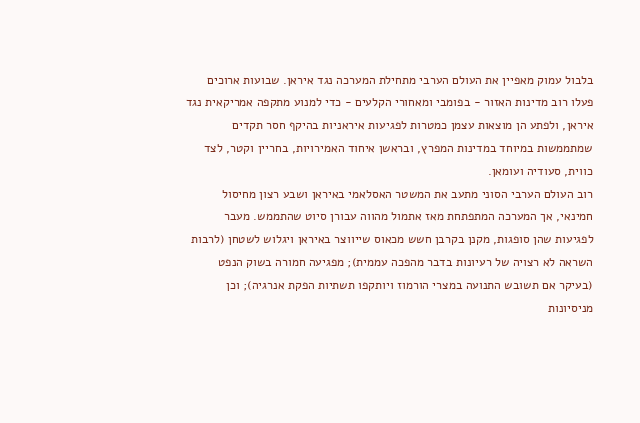בלבול עמוק מאפיין את העולם הערבי מתחילת המערכה נגד איראן. שבועות ארוכים פעלו רוב מדינות האזור - בפומבי ומאחורי הקלעים - כדי למנוע מתקפה אמריקאית נגד איראן, ולפתע הן מוצאות עצמן כמטרות לפגיעות איראניות בהיקף חסר תקדים שמתממשות במיוחד במדינות המפרץ, ובראשן איחוד האמירויות, בחריין וקטר, לצד כווית, סעודיה ועומאן.
רוב העולם הערבי הסוני מתעב את המשטר האסלאמי באיראן ושבע רצון מחיסול חמינאי, אך המערכה המתפתחת מאז אתמול מהווה עבורן סיוט שהתממש. מעבר לפגיעות שהן סופגות, מקנן בקרבן חשש מכאוס שייווצר באיראן ויגלוש לשטחן (לרבות השראה לא רצויה של רעיונות בדבר מהפכה עממית); מפגיעה חמורה בשוק הנפט (בעיקר אם תשובש התנועה במצרי הורמוז ויותקפו תשתיות הפקת אנרגיה); וכן מניסיונות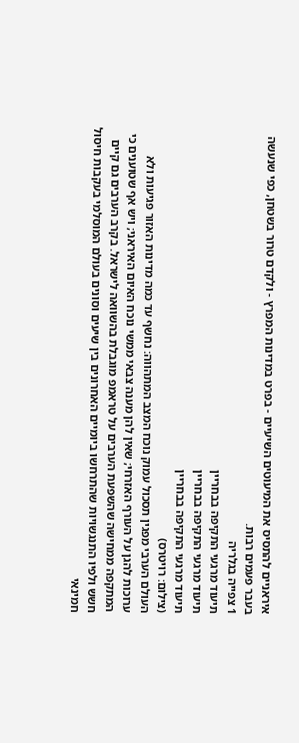איראניים להתסיס את המיעוטים השיעיים - בפרט במדינות המפרץ - ולקדם טרור בשטחן, כפי שנעשה בעבר פעמים רבות.
1 צפייה בגלריה
תיעוד מרגעי התקיפה בבחריין
תיעוד מרגעי התקיפה בבחריין
תיעוד מרגעי התקיפה בבחריין
(צילום: רויטרס)
העולם הערבי מפגין תסכול עמוק נוכח המצב המתהווה: נחשף עד כמה מדינות האזור פגיעות ולא ערוכות להגן על העורף האזרחי; שאין להן מענה צבאי ממשי נוכח האיום האיראני; ויש אף שטוענים כי המתקפה ממחישה שהשפעת הערבים על טראמפ מוגבלת בהשוואה לישראל. בקרב הערבים גם קיים חשש ולפיו התנגשויות שהתרחשו ביומיים האחרונים בין שיעים וסונים בעולם המוסלמי בעקבות חיסול חמינאי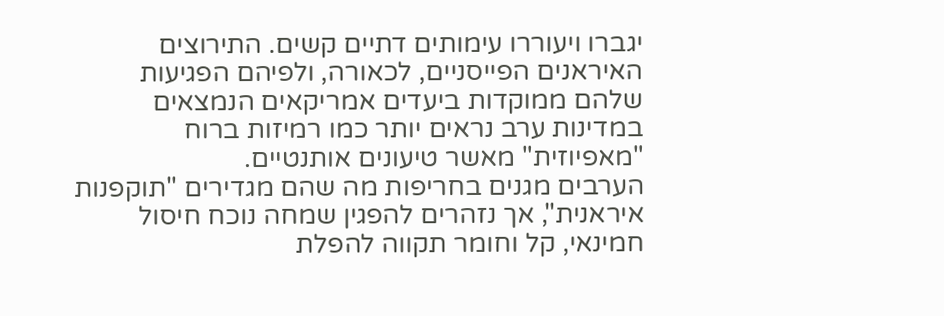יגברו ויעוררו עימותים דתיים קשים. התירוצים האיראנים הפייסניים, לכאורה, ולפיהם הפגיעות שלהם ממוקדות ביעדים אמריקאים הנמצאים במדינות ערב נראים יותר כמו רמיזות ברוח "מאפיוזית" מאשר טיעונים אותנטיים.
הערבים מגנים בחריפות מה שהם מגדירים "תוקפנות איראנית", אך נזהרים להפגין שמחה נוכח חיסול חמינאי, קל וחומר תקווה להפלת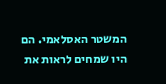המשטר האסלאמי. הם היו שמחים לראות את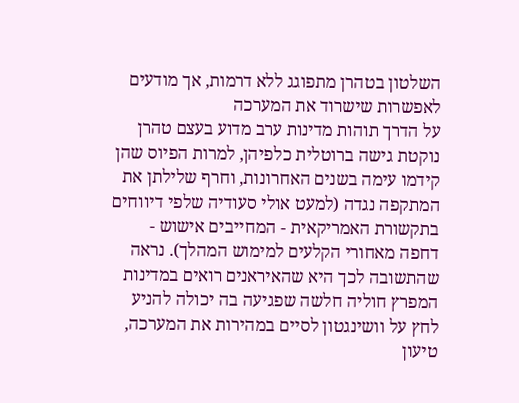השלטון בטהרן מתפוגג ללא דרמות, אך מודעים לאפשרות שישרוד את המערכה
על הדרך תוהות מדינות ערב מדוע בעצם טהרן נוקטת גישה ברוטלית כלפיהן, למרות הפיוס שהן קידמו עימה בשנים האחרונות, וחרף שלילתן את המתקפה נגדה (למעט אולי סעודיה שלפי דיווחים בתקשורת האמריקאית - המחייבים אישוש - דחפה מאחורי הקלעים למימוש המהלך). נראה שהתשובה לכך היא שהאיראנים רואים במדינות המפרץ חוליה חלשה שפגיעה בה יכולה להניע לחץ על וושינגטון לסיים במהירות את המערכה, טיעון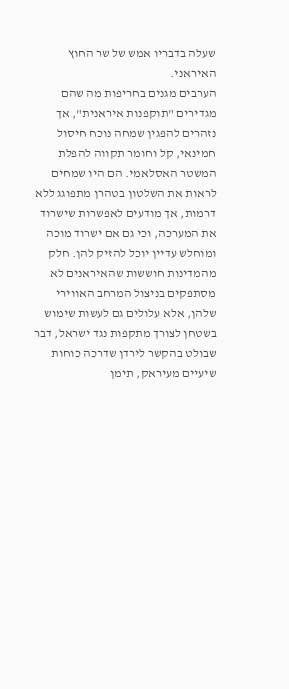שעלה בדבריו אמש של שר החוץ האיראני.
הערבים מגנים בחריפות מה שהם מגדירים "תוקפנות איראנית", אך נזהרים להפגין שמחה נוכח חיסול חמינאי, קל וחומר תקווה להפלת המשטר האסלאמי. הם היו שמחים לראות את השלטון בטהרן מתפוגג ללא דרמות, אך מודעים לאפשרות שישרוד את המערכה, וכי גם אם ישרוד מוכה ומוחלש עדיין יוכל להזיק להן. חלק מהמדינות חוששות שהאיראנים לא מסתפקים בניצול המרחב האווירי שלהן, אלא עלולים גם לעשות שימוש בשטחן לצורך מתקפות נגד ישראל, דבר שבולט בהקשר לירדן שדרכה כוחות שיעיים מעיראק, תימן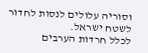וסוריה עלולים לנסות לחדור לשטח ישראל.
לכלל חרדות הערבים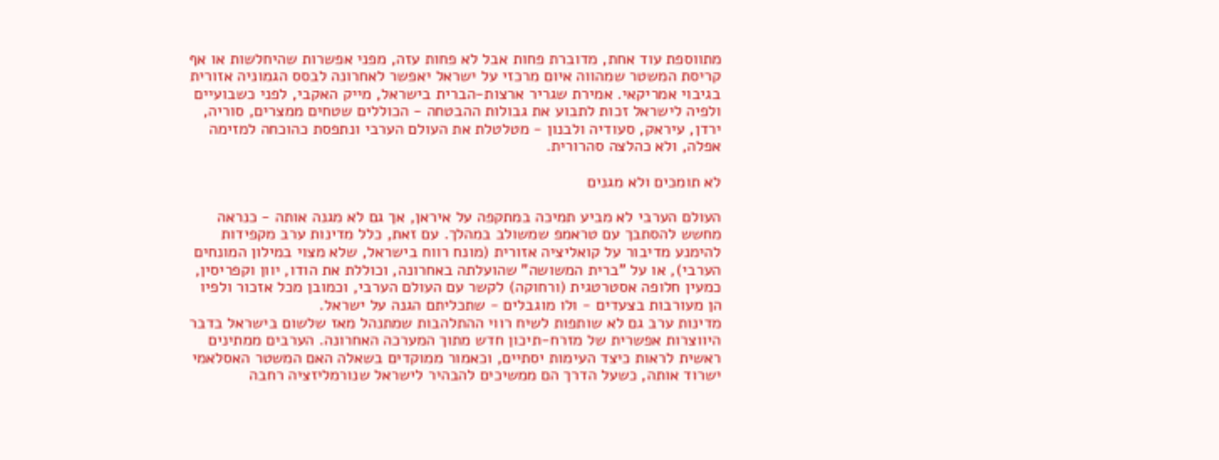מתווספת עוד אחת, מדוברת פחות אבל לא פחות עזה, מפני אפשרות שהיחלשות או אף קריסת המשטר שמהווה איום מרכזי על ישראל יאפשר לאחרונה לבסס הגמוניה אזורית בגיבוי אמריקאי. אמירת שגריר ארצות-הברית בישראל, מייק האקבי, לפני כשבועיים ולפיה לישראל זכות לתבוע את גבולות ההבטחה - הכוללים שטחים ממצרים, סוריה, ירדן, עיראק, סעודיה ולבנון - מטלטלת את העולם הערבי ונתפסת כהוכחה למזימה אפלה, ולא כהלצה סהרורית.

לא תומכים ולא מגנים

העולם הערבי לא מביע תמיכה במתקפה על איראן, אך גם לא מגנה אותה - כנראה מחשש להסתבך עם טראמפ שמשולב במהלך. עם זאת, כלל מדינות ערב מקפידות להימנע מדיבור על קואליציה אזורית (מונח רווח בישראל, שלא מצוי במילון המונחים הערבי), או על "ברית המשושה" שהועלתה באחרונה, וכוללת את הודו, יוון וקפריסין, כמעין חלופה אסטרטגית (ורחוקה) לקשר עם העולם הערבי, וכמובן מכל אזכור ולפיו הן מעורבות בצעדים - ולו מוגבלים - שתכליתם הגנה על ישראל.
מדינות ערב גם לא שותפות לשיח רווי ההתלהבות שמתנהל מאז שלשום בישראל בדבר היווצרות אפשרית של מזרח-תיכון חדש מתוך המערכה האחרונה. הערבים ממתינים ראשית לראות כיצד העימות יסתיים, וכאמור ממוקדים בשאלה האם המשטר האסלאמי ישרוד אותה, כשעל הדרך הם ממשיכים להבהיר לישראל שנורמליזציה רחבה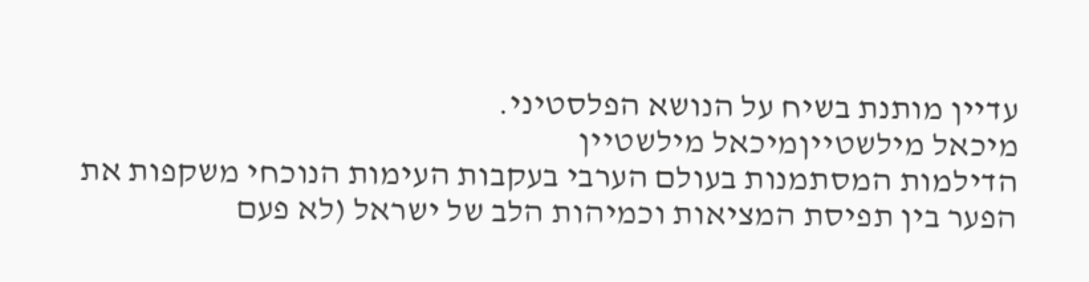עדיין מותנת בשיח על הנושא הפלסטיני.
מיכאל מילשטייןמיכאל מילשטיין
הדילמות המסתמנות בעולם הערבי בעקבות העימות הנוכחי משקפות את הפער בין תפיסת המציאות וכמיהות הלב של ישראל (לא פעם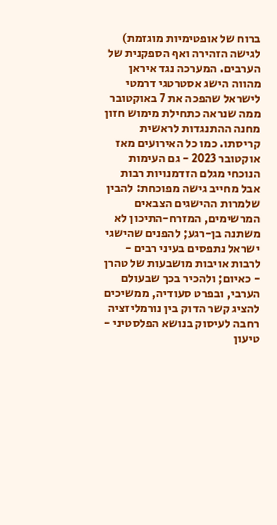ברוח של אופטימיות מוגזמת) לגישה הזהירה ואף הספקנית של הערבים. המערכה נגד איראן מהווה הישג אסטרטגי דרמטי לישראל שהפכה את 7 באוקטובר ממה שנראה כתחילת מימוש חזון מחנה ההתנגדות לראשית קריסתו. כמו כל האירועים מאז אוקטובר 2023 - גם העימות הנוכחי מגלם הזדמנויות רבות אבל מחייב גישה מפוכחת: להבין שלמרות ההישגים הצבאים המרשימים, המזרח-התיכון לא משתנה בן-רגע; להפנים שהישגי ישראל נתפסים בעיני רבים - לרבות אויבות מושבעות של טהרן - כאיום; ולהכיר בכך שבעולם הערבי, ובפרט סעודיה, ממשיכים להציג קשר הדוק בין נורמליזציה רחבה לעיסוק בנושא הפלסטיני - טיעון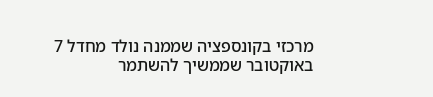מרכזי בקונספציה שממנה נולד מחדל 7 באוקטובר שממשיך להשתמר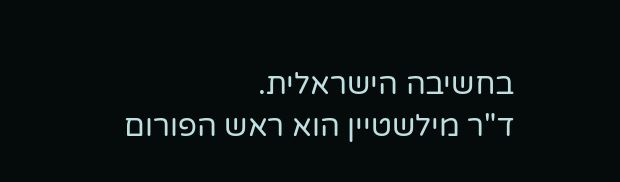בחשיבה הישראלית.
ד"ר מילשטיין הוא ראש הפורום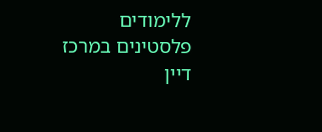ללימודים פלסטינים במרכז דיין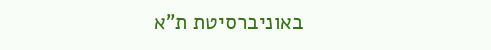באוניברסיטת ת"א